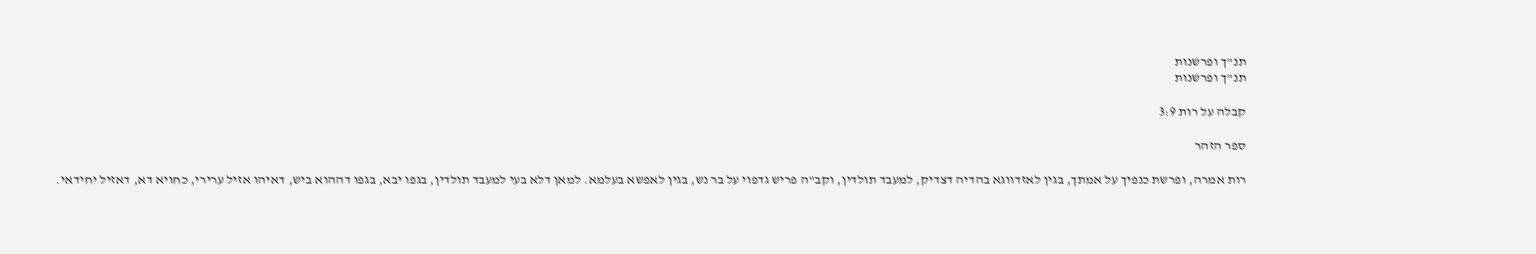תנ"ך ופרשנות
תנ"ך ופרשנות

קבלה על רות 3:9

ספר הזהר

רות אמרה, ופרשת כנפיך על אמתך, בגין לאזדווגא בהדיה דצדיק, למעבד תולדין, וקב"ה פריש גדפוי על בר נש, בגין לאפשא בעלמא. למאן דלא בעי למעבד תולדין, בגפו יבא, בגפו דההוא ביש, דאיהו אזיל ערירי, כחויא דא, דאזיל יחידאי.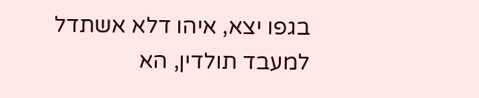בגפו יצא, איהו דלא אשתדל למעבד תולדין, הא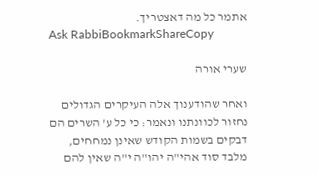אתמר כל מה דאצטריך.
Ask RabbiBookmarkShareCopy

שערי אורה

ואחר שהודענוך אלה העיקרים הגדולים נחזור לכוונתנו ונאמר: כי כל ע' השרים הם דבקים בשמות הקודש שאינן נמחחים, מלבד סוד אהי"ה יהו"ה י"ה שאין להם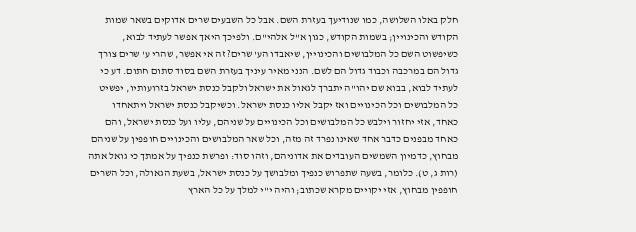חלק באלו השלושה, כמו שנודיעך בעזרת השם. אבל כל השבעים שרים אדוקים בשאר שמות הקודש והכינויין; בשמות הקודש, כגון א"ל אלהי"ם. ולפיכך היאך אפשר לעתיד לבוא, כשיפשוט השם כל המלבושים והכינויין, שיאבדו הע' שרים? זה אי אפשר, שהרי ע' שרים צורך גדול הם במרכבה וכבוד גדול הם לשם. הנני מאיר עיניך בעזרת השם בסוד סתום חתום. דע כי לעתיד לבוא, בבוא שם יהו"ה יתברך לגאול את ישראל ולקבל כנסת ישראל בזרועותיו, יפשיט כל המלבושים וכל הכינויים ואז יקבל אליו כנסת ישראל. וכשיקבל כנסת ישראל ויתאחדו כאחד, אזי יחזור וילבש כל המלבושים וכל הכינויים על שניהם, עליו ועל כנסת ישראל, והם כאחד מבפנים כדבר אחד שאינו נפרד זה מזה, וכל שאר המלבושים והכינויים חופפין על שניהם מבחוץ, כדמיון השמשים העובדים את אדוניהם, וזהו סוד: ופרשת כנפיך על אמתך כי גואל אתה (רות ג, ט). כלומר, בשעה שתפרוש כנפיך ומלבושך על כנסת ישראל, בשעת הגאולה, וכל השרים חופפין מבחוץ, אזי יקויים מקרא שכתוב; והיה י"י למלך על כל הארץ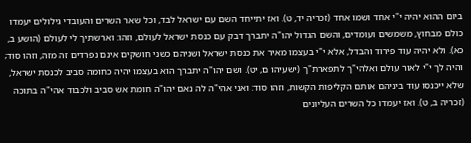ביום ההוא יהיה י"י אחד ושמו אחד (זכריה יד, ט). ואז יתייחד השם עם ישראל לבד, וכל שאר השרים והעובדי גילולים יעמדו כולם מבחוץ, משמשים ועומדים, והשם הגדול יהו"ה יתברך דבק עם כנסת ישראל לעולם, וזהו: וארשתיך לי לעולם (הושע ב, כא). ולא יהיה עוד פירוד והבדל, אלא י"י בעצמו מאיר את כנסת ישראל ושניהם כשני חושקים אינם נפרדים זה מזה, וזהו סוד; והיה לך י"י לאור עולם ואלהי"ך לתפארת"ך (ישעיהו ם, יט). ושם יהו"ה יתברך הוא בעצמו יהיה כחומה סביב לכנסת ישראל, שלא ייכנסו עוד ביניהם אותם הקליפות הקשות, וזהו סוד: ואני אהי"ה לה נאם יהו"ה חומת אש סביב ולכבוד אהי"ה בתוכה (זכריה ב, ט). ואז יעמדו כל השרים העליונים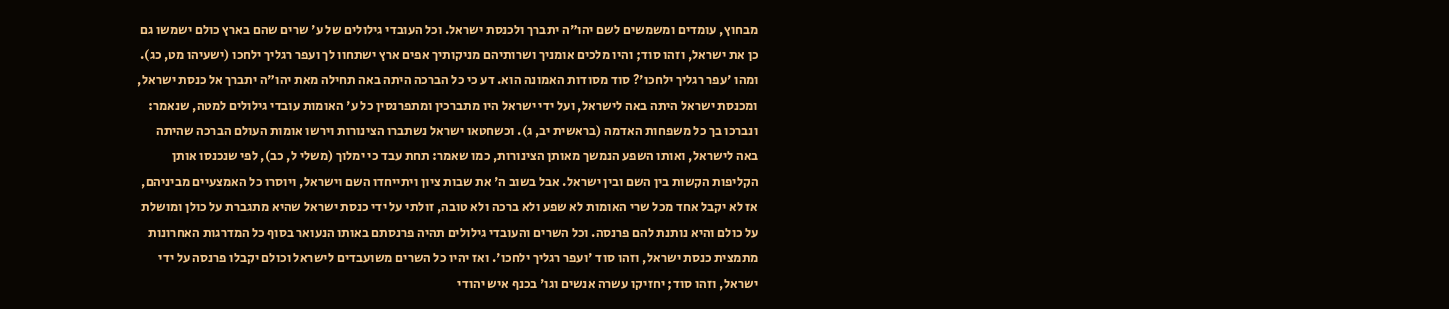מבחוץ, עומדים ומשמשים לשם יהו"ה יתברך ולכנסת ישראל. וכל העובדי גילולים של ע' שרים שהם בארץ כולם ישמשו גם כן את ישראל, וזהו סוד; והיו מלכים אומניך ושרותיהם מניקותיך אפים ארץ ישתחוו לך ועפר רגליך ילחכו (ישעיהו מט, כג). ומהו 'עפר רגליך ילחכו'? סוד מסודות האמונה הוא. דע כי כל הברכה היתה באה תחילה מאת יהו"ה יתברך אל כנסת ישראל, ומכנסת ישראל היתה באה לישראל, ועל ידי ישראל היו מתברכין ומתפרנסין כל ע' האומות עובדי גילולים למטה, שנאמר: ונברכו בך כל משפחות האדמה (בראשית יב, ג). וכשחטאו ישראל נשתברו הצינורות וירשו אומות העולם הברכה שהיתה באה לישראל, ואותו השפע הנמשך מאותן הצינורות, כמו שאמר: תחת עבד כי ימלוך (משלי ל, כב), לפי שנכנסו אותן הקליפות הקשות בין השם ובין ישראל. אבל בשוב ה' את שבות ציון ויתייחדו השם וישראל, ויוסרו כל האמצעיים מביניהם, אז לא יקבל אחד מכל שרי האומות לא שפע ולא ברכה ולא טובה, זולתי על ידי כנסת ישראל שהיא מתגברת על כולן ומושלת על כולם והיא נותנת להם פרנסה. וכל השרים והעובדי גילולים תהיה פרנסתם באותו הנעואר בסוף כל המדרגות האחרונות מתמצית כנסת ישראל, וזהו סוד 'ועפר רגליך ילחכו'. ואז יהיו כל השרים משועבדים לישראל וכולם יקבלו פרנסה על ידי ישראל, וזהו סוד; יחזיקו עשרה אנשים וגו' בכנף איש יהודי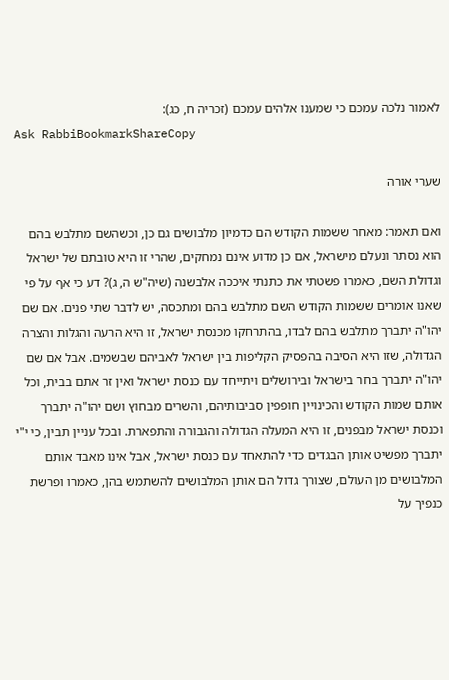לאמור נלכה עמכם כי שמענו אלהים עמכם (זכריה ח, כג):
Ask RabbiBookmarkShareCopy

שערי אורה

ואם תאמר: מאחר ששמות הקודש הם כדמיון מלבושים גם כן, וכשהשם מתלבש בהם הוא נסתר ונעלם מישראל, אם כן מדוע אינם נמחקים, שהרי זו היא טובתם של ישראל וגדולת השם, כאמרו פשטתי את כתנתי איככה אלבשנה (שיה"ש ה, ג)? דע כי אף על פי שאנו אומרים ששמות הקודש השם מתלבש בהם ומתכסה, יש לדבר שתי פנים. אם שם יהו"ה יתברך מתלבש בהם לבדו, בהתרחקו מכנסת ישראל, זו היא הרעה והגלות והצרה הגדולה, שזו היא הסיבה בהפסיק הקליפות בין ישראל לאביהם שבשמים. אבל אם שם יהו"ה יתברך בחר בישראל ובירושלים ויתייחד עם כנסת ישראל ואין זר אתם בבית, וכל אותם שמות הקודש והכינויין חופפין סביבותיהם, והשרים מבחוץ ושם יהו"ה יתברך וכנסת ישראל מבפנים, זו היא המעלה הגדולה והגבורה והתפארת. ובכל עניין תבין, כי י"י יתברך מפשיט אותן הבגדים כדי להתאחד עם כנסת ישראל, אבל אינו מאבד אותם המלבושים מן העולם, שצורך גדול הם אותן המלבושים להשתמש בהן, כאמרו ופרשת כנפיך על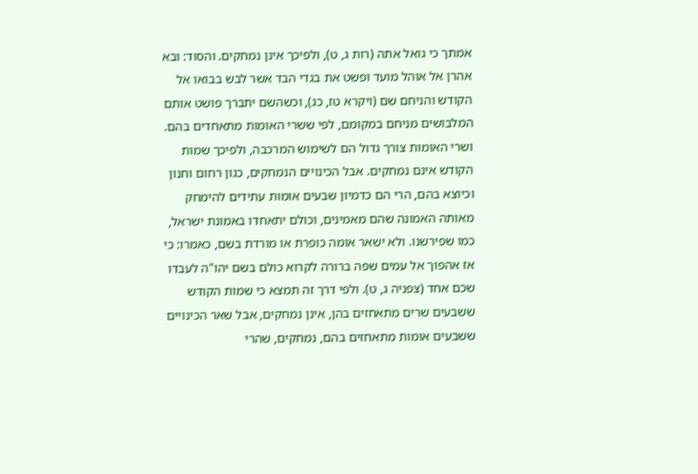אמתך כי גואל אתה (רות ג, ט), ולפיכך אינן נמחקים. והסוד: ובא אהרן אל אוהל מועד ופשט את בגדי הבד אשר לבש בבואו אל הקודש והניחם שם (ויקרא טז, כג), וכשהשם יתברך פושט אותם המלבושים מניחם במקומם, לפי ששרי האומות מתאחדים בהם. ושרי האומות צורך גדול הם לשימוש המרכבה, ולפיכך שמות הקודש אינם נמחקים. אבל הכינויים הנמחקים, כגון רחום וחנון וכיוצא בהם, הרי הם כדמיון שבעים אומות עתידים להימחק מאותה האמונה שהם מאמינים, וכולם יתאחדו באמונת ישראל, כמו שפירשנו. ולא ישאר אומה כופרת או מורדת בשם, כאמרו: כי אז אהפוך אל עמים שפה ברורה לקרוא כולם בשם יהו"ה לעבדו שכם אחד (צפניה ג, ט). ולפי דרך זה תמצא כי שמות הקודש ששבעים שרים מתאחזים בהן, אינן נמחקים, אבל שאר הכינויים ששבעים אומות מתאחזים בהם, נמחקים, שהרי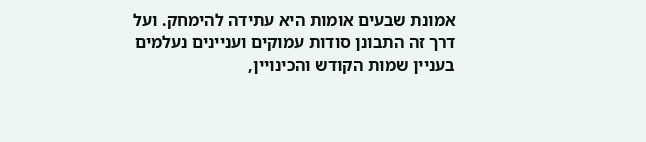אמונת שבעים אומות היא עתידה להימחק. ועל דרך זה התבונן סודות עמוקים ועניינים נעלמים בעניין שמות הקודש והכינויין,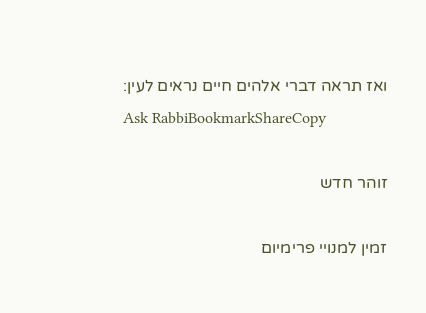ואז תראה דברי אלהים חיים נראים לעין:
Ask RabbiBookmarkShareCopy

זוהר חדש

זמין למנויי פרימיום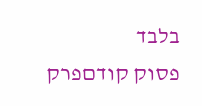בלבד
פסוק קודםפרק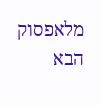מלאפסוק הבא